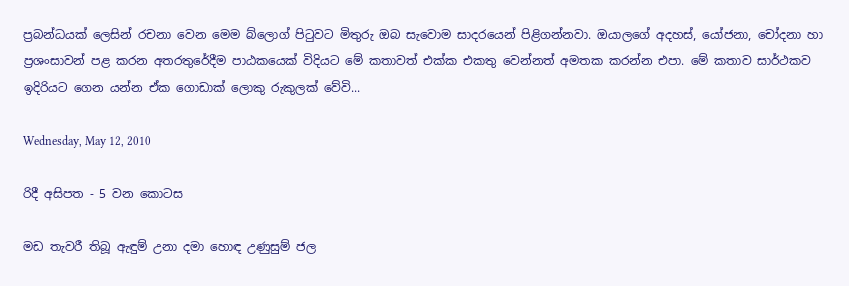ප්‍රබන්ධයක් ලෙසින් රචනා වෙන මෙම බ්ලොග් පිටුවට මිතුරු ඔබ සැවොම සාදරයෙන් පිළිගන්නවා. ඔයාලගේ අදහස්, යෝජනා, චෝදනා හා ප්‍රශංසාවන් පළ කරන අතරතුරේදීම පාඨකයෙක් විදියට මේ කතාවත් එක්ක එකතු වෙන්නත් අමතක කරන්න එපා. මේ කතාව සාර්ථකව ඉදිරියට ගෙන යන්න ඒක ගොඩාක් ලොකු රුකුලක් වේවි...

Wednesday, May 12, 2010

රිදී අසිපත - 5 වන කොටස

මඩ තැවරී තිබූ ඇඳුම් උනා දමා හොඳ උණුසුම් ජල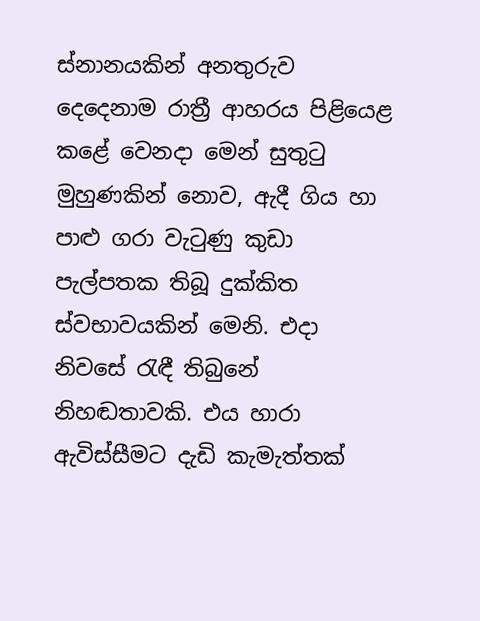ස්නානයකින් අනතුරුව දෙදෙනාම රාත්‍රී ආහරය පිළියෙළ කළේ වෙනදා මෙන් සුතුටු මුහුණකින් නොව, ඇදී ගිය හා පාළු ගරා වැටුණු කුඩා පැල්පතක තිබූ දුක්කිත ස්වභාවයකින් මෙනි. එදා නිවසේ රැඳී තිබුනේ නිහඬතාවකි. එය හාරා ඇවිස්සීමට දැඩි කැමැත්තක්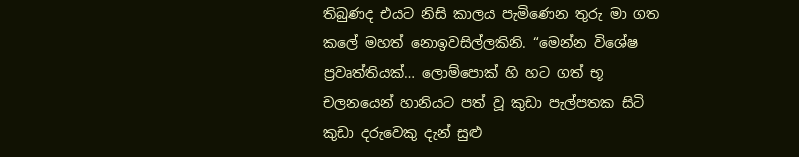තිබුණද එයට නිසි කාලය පැමිණෙන තුරු මා ගත කලේ මහත් නොඉවසිල්ලකිනි. “මෙන්න විශේෂ ප්‍රවෘත්තියක්… ලොම්පොක් හි හට ගත් භූ චලනයෙන් හානියට පත් වූ කුඩා පැල්පතක සිටි කුඩා දරුවෙකු දැන් සුළු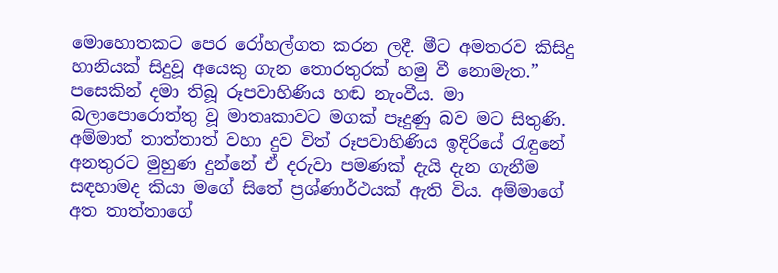මොහොතකට පෙර රෝහල්ගත කරන ලදී. මීට අමතරව කිසිදු හානියක් සිදුවූ අයෙකු ගැන තොරතුරක් හමු වී නොමැත.” පසෙකින් දමා තිබූ රූපවාහිණිය හඬ නැංවීය. මා බලාපොරොත්තු වූ මාතෘකාවට මගක් පෑදුණු බව මට සිතුණි. අම්මාත් තාත්තාත් වහා දුව විත් රූපවාහිණිය ඉදිරියේ රැඳුනේ අනතුරට මුහුණ දුන්නේ ඒ දරුවා පමණක් දැයි දැන ගැනීම සඳහාමද කියා මගේ සිතේ ප්‍රශ්ණාර්ථයක් ඇති විය. අම්මාගේ අත තාත්තාගේ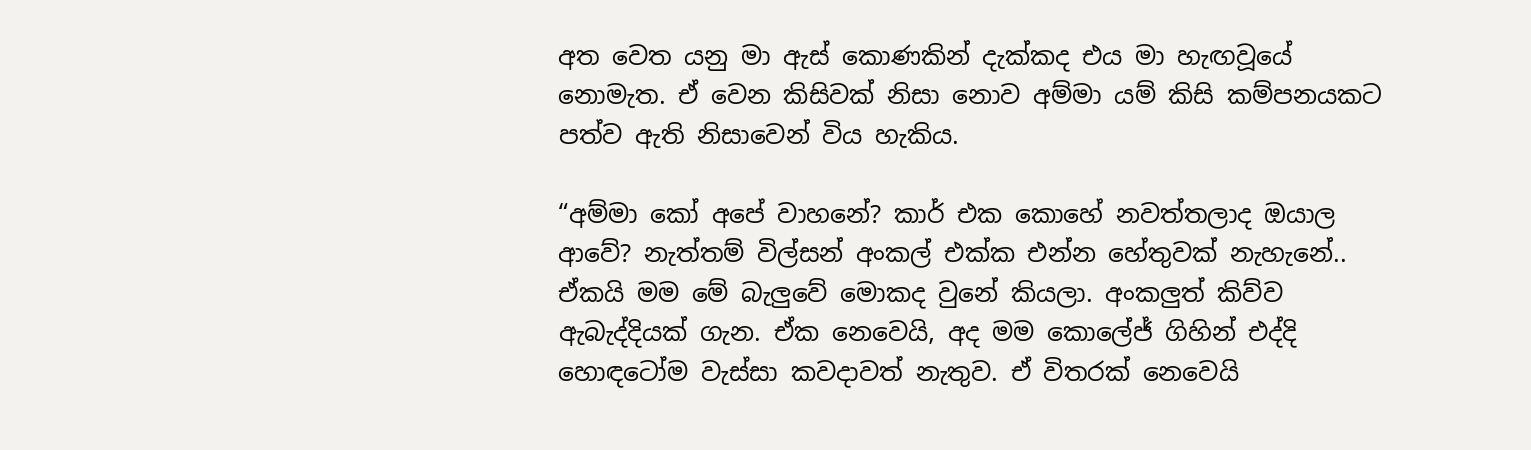අත වෙත යනු මා ඇස් කොණකින් දැක්කද එය මා හැඟවූයේ නොමැත. ඒ වෙන කිසිවක් නිසා නොව අම්මා යම් කිසි කම්පනයකට පත්ව ඇති නිසාවෙන් විය හැකිය.

“අම්මා කෝ අපේ වාහනේ? කාර් එක කොහේ නවත්තලාද ඔයාල ආවේ? නැත්තම් විල්සන් අංකල් එක්ක එන්න හේතුවක් නැහැනේ.. ඒකයි මම මේ බැලුවේ මොකද වුනේ කියලා. අංකලුත් කිව්ව ඇබැද්දියක් ගැන. ඒක නෙවෙයි, අද මම කොලේජ් ගිහින් එද්දි හොඳටෝම වැස්සා කවදාවත් නැතුව. ඒ විතරක් නෙවෙයි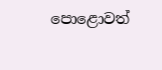පොළොවත්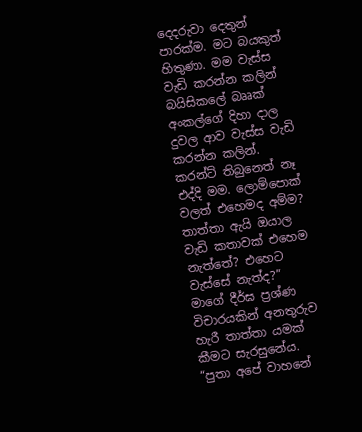දෙදරුවා දෙතුන් පාරක්ම. මට බයකුත් හිතුණා. මම වැස්ස වැඩි කරන්න කලින් බයිසිකලේ බෲක් අංකල්ගේ දිහා දාල දුවල ආව වැස්ස වැඩි කරන්න කලින්. කරන්ට් තිබුනෙත් නෑ එද්දි මම. ලොම්පොක් වලත් එහෙමද අම්ම? තාත්තා ඇයි ඔයාල වැඩි කතාවක් එහෙම නැත්තේ? එහෙට වැස්සේ නැත්ද?” මාගේ දීර්ඝ ප්‍රශ්ණ විචාරයකින් අනතුරුව හැරී තාත්තා යමක් කීමට සැරසුනේය. “පුතා අපේ වාහනේ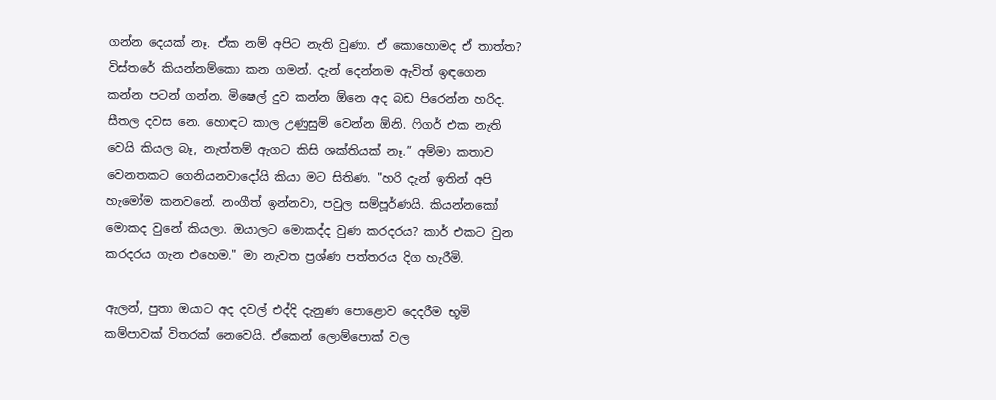ගන්න දෙයක් නෑ. ඒක නම් අපිට නැති වුණා. ඒ කොහොමද ඒ තාත්ත? විස්තරේ කියන්නම්කො කන ගමන්. දැන් දෙන්නම ඇවිත් ඉඳගෙන කන්න පටන් ගන්න. මිෂෙල් දුව කන්න ඕනෙ අද බඩ පිරෙන්න හරිද. සීතල දවස නෙ. හොඳට කාල උණුසුම් වෙන්න ඕනි. ෆිගර් එක නැති වෙයි කියල බෑ, නැත්තම් ඇගට කිසි ශක්තියක් නෑ.” අම්මා කතාව වෙනතකට ගෙනියනවාදෝයි කියා මට සිතිණ. "හරි දැන් ඉතින් අපි හැමෝම කනවනේ. නංගීත් ඉන්නවා, පවුල සම්පූර්ණයි. කියන්නකෝ මොකද වුනේ කියලා. ඔයාලට මොකද්ද වුණ කරදරය? කාර් එකට වුන කරදරය ගැන එහෙම." මා නැවත ප්‍රශ්ණ පත්තරය දිග හැරීමි.

ඇලන්, පුතා ඔයාට අද දවල් එද්දි දැනුණ පොළොව දෙදරීම භූමි කම්පාවක් විතරක් නෙවෙයි. ඒකෙන් ලොම්පොක් වල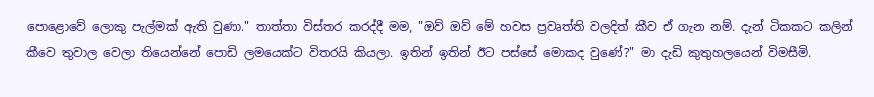පොළොවේ ලොකු පැල්මක් ඇති වුණා." තාත්තා විස්තර කරද්දී මම, "ඔව් ඔව් මේ හවස ප්‍රවෘත්ති වලදිත් කීව ඒ ගැන නම්. දැන් ටිකකට කලින් කීවෙ තුවාල වෙලා තියෙන්නේ පොඩි ලමයෙක්ට විතරයි කියලා. ඉතින් ඉතින් ඊට පස්සේ මොකද වුණේ?" මා දැඩි කුතුහලයෙන් විමසීමි.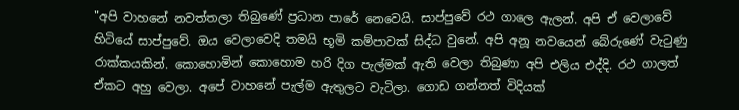"අපි වාහනේ නවත්තලා තිබුණේ ප්‍රධාන පාරේ නෙවෙයි. සාප්පුවේ රථ ගාලෙ ඇලන්. අපි ඒ වෙලාවේ හිටියේ සාප්පුවේ. ඔය වෙලාවෙදි තමයි භූමි කම්පාවක් සිද්ධ වුනේ. අපි අනූ නවයෙන් බේරුණේ වැටුණු රාක්කයකින්. කොහොමින් කොහොම හරි දිග පැල්මක් ඇති වෙලා තිබුණා අපි එලිය එද්දි. රථ ගාලත් ඒකට අහු වෙලා. අපේ වාහනේ පැල්ම ඇතුලට වැටිලා. ගොඩ ගන්නත් විදියක්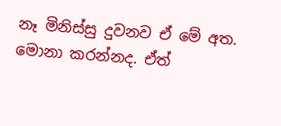නෑ මිනිස්සු දුවනව ඒ මේ අත. මොනා කරන්නද. ඒත්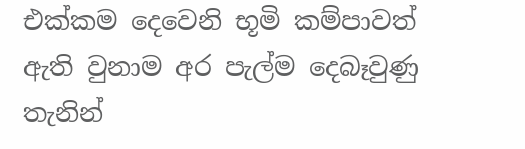එක්කම දෙවෙනි භූමි කම්පාවත් ඇති වුනාම අර පැල්ම දෙබෑවුණු තැනින්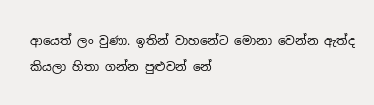ආයෙත් ලං වුණා. ඉතින් වාහනේට මොනා වෙන්න ඇත්ද කියලා හිතා ගන්න පුළුවන් නේ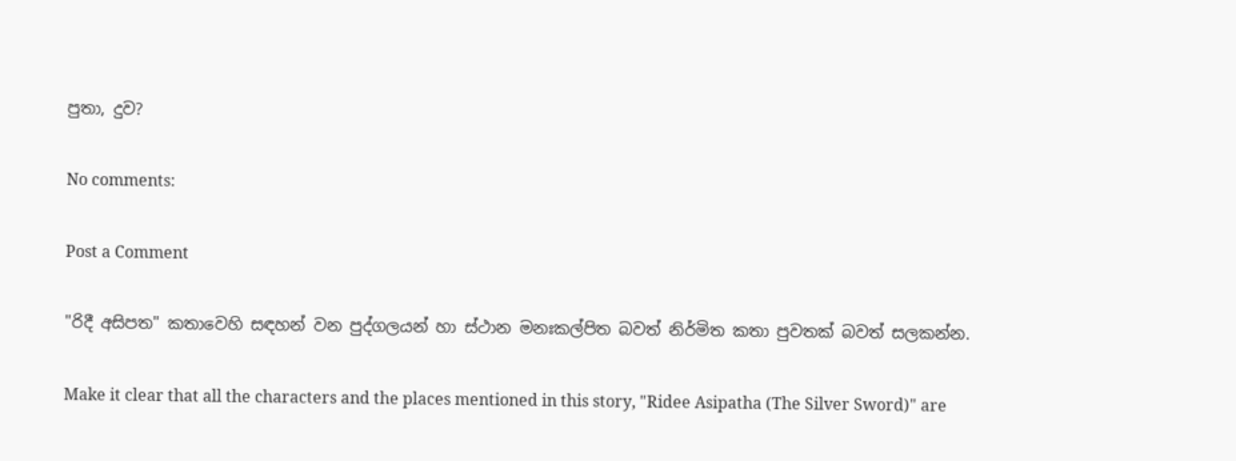පුතා, දුව?

No comments:

Post a Comment

"රිදී අසිපත" කතාවෙහි සඳහන් වන පුද්ගලයන් හා ස්ථාන මනඃකල්පිත බවත් නිර්මිත කතා පුවතක් බවත් සලකන්න.

Make it clear that all the characters and the places mentioned in this story, "Ridee Asipatha (The Silver Sword)" are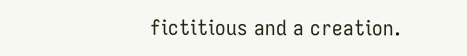fictitious and a creation.